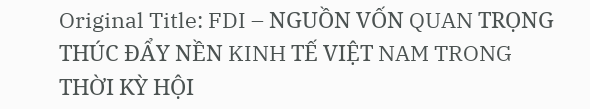Original Title: FDI – NGUỒN VỐN QUAN TRỌNG THÚC ĐẨY NỀN KINH TẾ VIỆT NAM TRONG THỜI KỲ HỘI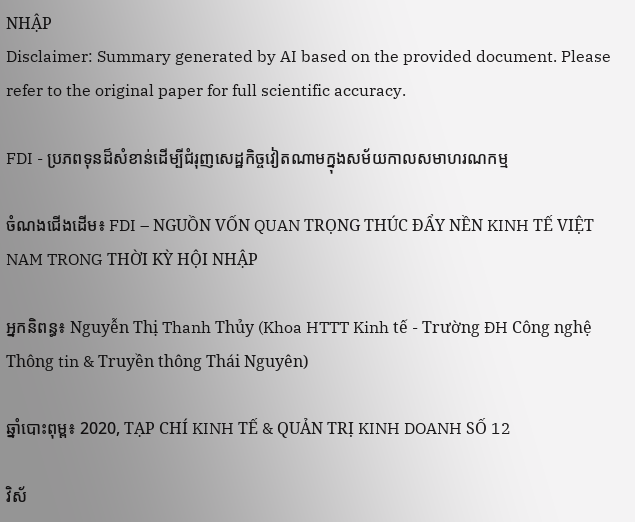NHẬP
Disclaimer: Summary generated by AI based on the provided document. Please refer to the original paper for full scientific accuracy.

FDI - ប្រភពទុនដ៏សំខាន់ដើម្បីជំរុញសេដ្ឋកិច្ចវៀតណាមក្នុងសម័យកាលសមាហរណកម្ម

ចំណងជើងដើម៖ FDI – NGUỒN VỐN QUAN TRỌNG THÚC ĐẨY NỀN KINH TẾ VIỆT NAM TRONG THỜI KỲ HỘI NHẬP

អ្នកនិពន្ធ៖ Nguyễn Thị Thanh Thủy (Khoa HTTT Kinh tế - Trường ĐH Công nghệ Thông tin & Truyền thông Thái Nguyên)

ឆ្នាំបោះពុម្ព៖ 2020, TẠP CHÍ KINH TẾ & QUẢN TRỊ KINH DOANH SỐ 12

វិស័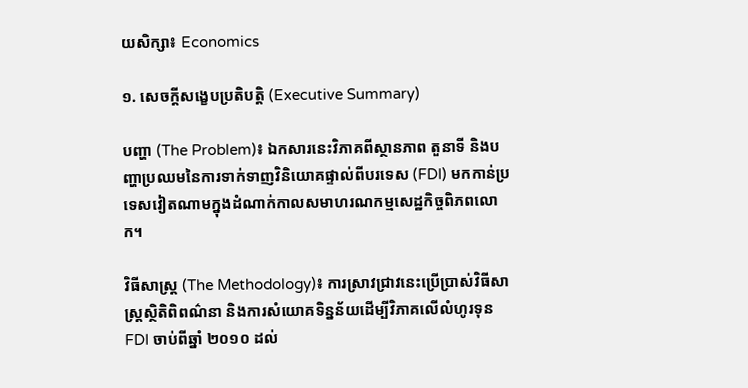យសិក្សា៖ Economics

១. សេចក្តីសង្ខេបប្រតិបត្តិ (Executive Summary)

បញ្ហា (The Problem)៖ ឯកសារនេះវិភាគពីស្ថានភាព តួនាទី និងបញ្ហាប្រឈមនៃការទាក់ទាញវិនិយោគផ្ទាល់ពីបរទេស (FDI) មកកាន់ប្រទេសវៀតណាមក្នុងដំណាក់កាលសមាហរណកម្មសេដ្ឋកិច្ចពិភពលោក។

វិធីសាស្ត្រ (The Methodology)៖ ការស្រាវជ្រាវនេះប្រើប្រាស់វិធីសាស្ត្រស្ថិតិពិពណ៌នា និងការសំយោគទិន្នន័យដើម្បីវិភាគលើលំហូរទុន FDI ចាប់ពីឆ្នាំ ២០១០ ដល់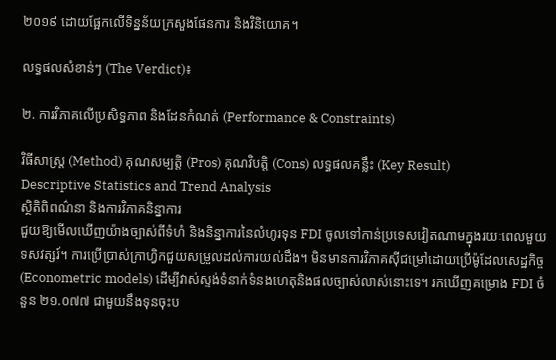២០១៩ ដោយផ្អែកលើទិន្នន័យក្រសួងផែនការ និងវិនិយោគ។

លទ្ធផលសំខាន់ៗ (The Verdict)៖

២. ការវិភាគលើប្រសិទ្ធភាព និងដែនកំណត់ (Performance & Constraints)

វិធីសាស្ត្រ (Method) គុណសម្បត្តិ (Pros) គុណវិបត្តិ (Cons) លទ្ធផលគន្លឹះ (Key Result)
Descriptive Statistics and Trend Analysis
ស្ថិតិពិពណ៌នា និងការវិភាគនិន្នាការ
ជួយឱ្យមើលឃើញយ៉ាងច្បាស់ពីទំហំ និងនិន្នាការនៃលំហូរទុន FDI ចូលទៅកាន់ប្រទេសវៀតណាមក្នុងរយៈពេលមួយទសវត្សរ៍។ ការប្រើប្រាស់ក្រាហ្វិកជួយសម្រួលដល់ការយល់ដឹង។ មិនមានការវិភាគស៊ីជម្រៅដោយប្រើម៉ូដែលសេដ្ឋកិច្ច (Econometric models) ដើម្បីវាស់ស្ទង់ទំនាក់ទំនងហេតុនិងផលច្បាស់លាស់នោះទេ។ រកឃើញគម្រោង FDI ចំនួន ២១.០៧៧ ជាមួយនឹងទុនចុះប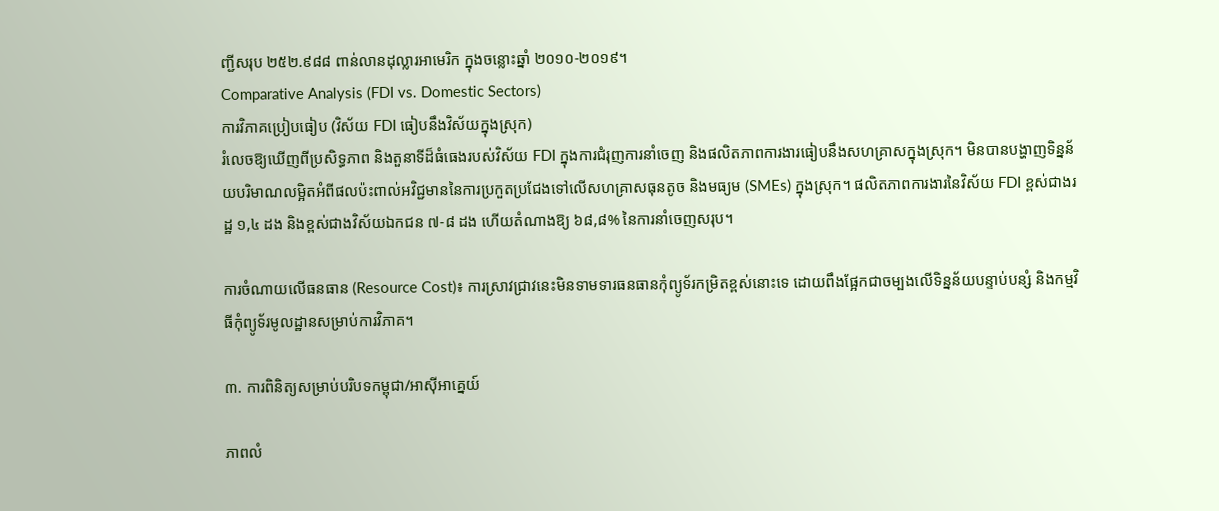ញ្ជីសរុប ២៥២.៩៨៨ ពាន់លានដុល្លារអាមេរិក ក្នុងចន្លោះឆ្នាំ ២០១០-២០១៩។
Comparative Analysis (FDI vs. Domestic Sectors)
ការវិភាគប្រៀបធៀប (វិស័យ FDI ធៀបនឹងវិស័យក្នុងស្រុក)
រំលេចឱ្យឃើញពីប្រសិទ្ធភាព និងតួនាទីដ៏ធំធេងរបស់វិស័យ FDI ក្នុងការជំរុញការនាំចេញ និងផលិតភាពការងារធៀបនឹងសហគ្រាសក្នុងស្រុក។ មិនបានបង្ហាញទិន្នន័យបរិមាណលម្អិតអំពីផលប៉ះពាល់អវិជ្ជមាននៃការប្រកួតប្រជែងទៅលើសហគ្រាសធុនតូច និងមធ្យម (SMEs) ក្នុងស្រុក។ ផលិតភាពការងារនៃវិស័យ FDI ខ្ពស់ជាងរដ្ឋ ១,៤ ដង និងខ្ពស់ជាងវិស័យឯកជន ៧-៨ ដង ហើយតំណាងឱ្យ ៦៨,៨% នៃការនាំចេញសរុប។

ការចំណាយលើធនធាន (Resource Cost)៖ ការស្រាវជ្រាវនេះមិនទាមទារធនធានកុំព្យូទ័រកម្រិតខ្ពស់នោះទេ ដោយពឹងផ្អែកជាចម្បងលើទិន្នន័យបន្ទាប់បន្សំ និងកម្មវិធីកុំព្យូទ័រមូលដ្ឋានសម្រាប់ការវិភាគ។

៣. ការពិនិត្យសម្រាប់បរិបទកម្ពុជា/អាស៊ីអាគ្នេយ៍

ភាពលំ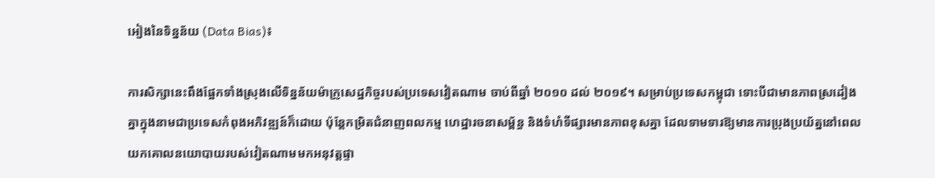អៀងនៃទិន្នន័យ (Data Bias)៖

ការសិក្សានេះពឹងផ្អែកទាំងស្រុងលើទិន្នន័យម៉ាក្រូសេដ្ឋកិច្ចរបស់ប្រទេសវៀតណាម ចាប់ពីឆ្នាំ ២០១០ ដល់ ២០១៩។ សម្រាប់ប្រទេសកម្ពុជា ទោះបីជាមានភាពស្រដៀងគ្នាក្នុងនាមជាប្រទេសកំពុងអភិវឌ្ឍន៍ក៏ដោយ ប៉ុន្តែកម្រិតជំនាញពលកម្ម ហេដ្ឋារចនាសម្ព័ន្ធ និងទំហំទីផ្សារមានភាពខុសគ្នា ដែលទាមទារឱ្យមានការប្រុងប្រយ័ត្ននៅពេលយកគោលនយោបាយរបស់វៀតណាមមកអនុវត្តផ្ទា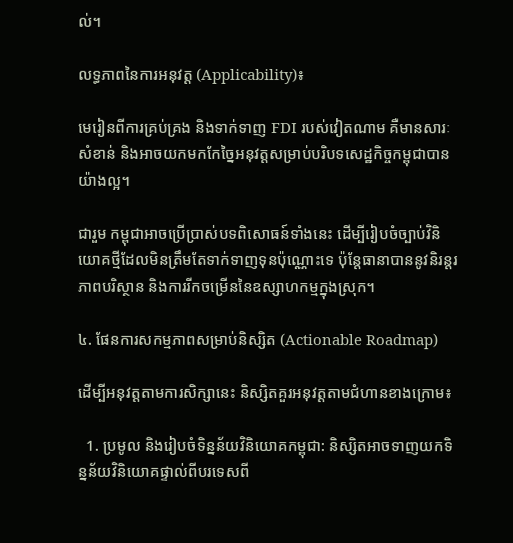ល់។

លទ្ធភាពនៃការអនុវត្ត (Applicability)៖

មេរៀនពីការគ្រប់គ្រង និងទាក់ទាញ FDI របស់វៀតណាម គឺមានសារៈសំខាន់ និងអាចយកមកកែច្នៃអនុវត្តសម្រាប់បរិបទសេដ្ឋកិច្ចកម្ពុជាបានយ៉ាងល្អ។

ជារួម កម្ពុជាអាចប្រើប្រាស់បទពិសោធន៍ទាំងនេះ ដើម្បីរៀបចំច្បាប់វិនិយោគថ្មីដែលមិនត្រឹមតែទាក់ទាញទុនប៉ុណ្ណោះទេ ប៉ុន្តែធានាបាននូវនិរន្តរភាពបរិស្ថាន និងការរីកចម្រើននៃឧស្សាហកម្មក្នុងស្រុក។

៤. ផែនការសកម្មភាពសម្រាប់និស្សិត (Actionable Roadmap)

ដើម្បីអនុវត្តតាមការសិក្សានេះ និស្សិតគួរអនុវត្តតាមជំហានខាងក្រោម៖

  1. ប្រមូល និងរៀបចំទិន្នន័យវិនិយោគកម្ពុជា: និស្សិតអាចទាញយកទិន្នន័យវិនិយោគផ្ទាល់ពីបរទេសពី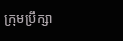ក្រុមប្រឹក្សា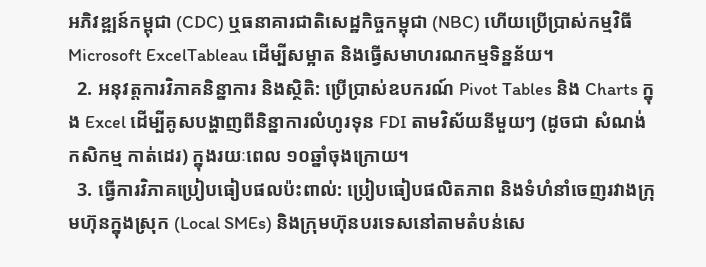អភិវឌ្ឍន៍កម្ពុជា (CDC) ឬធនាគារជាតិសេដ្ឋកិច្ចកម្ពុជា (NBC) ហើយប្រើប្រាស់កម្មវិធី Microsoft ExcelTableau ដើម្បីសម្អាត និងធ្វើសមាហរណកម្មទិន្នន័យ។
  2. អនុវត្តការវិភាគនិន្នាការ និងស្ថិតិ: ប្រើប្រាស់ឧបករណ៍ Pivot Tables និង Charts ក្នុង Excel ដើម្បីគូសបង្ហាញពីនិន្នាការលំហូរទុន FDI តាមវិស័យនីមួយៗ (ដូចជា សំណង់ កសិកម្ម កាត់ដេរ) ក្នុងរយៈពេល ១០ឆ្នាំចុងក្រោយ។
  3. ធ្វើការវិភាគប្រៀបធៀបផលប៉ះពាល់: ប្រៀបធៀបផលិតភាព និងទំហំនាំចេញរវាងក្រុមហ៊ុនក្នុងស្រុក (Local SMEs) និងក្រុមហ៊ុនបរទេសនៅតាមតំបន់សេ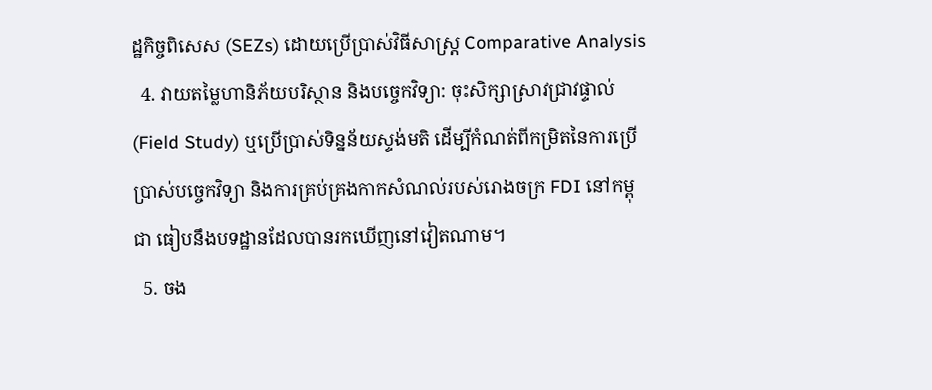ដ្ឋកិច្ចពិសេស (SEZs) ដោយប្រើប្រាស់វិធីសាស្ត្រ Comparative Analysis
  4. វាយតម្លៃហានិភ័យបរិស្ថាន និងបច្ចេកវិទ្យា: ចុះសិក្សាស្រាវជ្រាវផ្ទាល់ (Field Study) ឬប្រើប្រាស់ទិន្នន័យស្ទង់មតិ ដើម្បីកំណត់ពីកម្រិតនៃការប្រើប្រាស់បច្ចេកវិទ្យា និងការគ្រប់គ្រងកាកសំណល់របស់រោងចក្រ FDI នៅកម្ពុជា ធៀបនឹងបទដ្ឋានដែលបានរកឃើញនៅវៀតណាម។
  5. ចង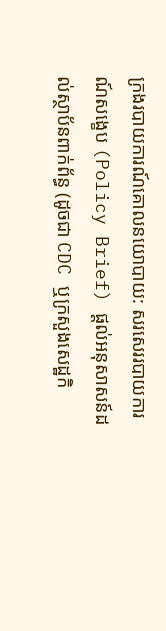ក្រងរបាយការណ៍គោលនយោបាយ: សរសេររបាយការណ៍សង្ខេប (Policy Brief) ផ្តល់អនុសាសន៍ដល់ស្ថាប័នពាក់ព័ន្ធ (ដូចជា CDC ឬក្រសួងសេដ្ឋកិ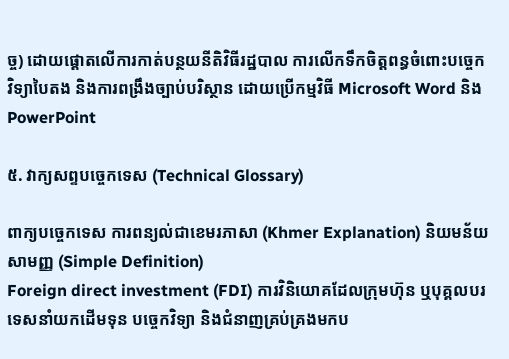ច្ច) ដោយផ្តោតលើការកាត់បន្ថយនីតិវិធីរដ្ឋបាល ការលើកទឹកចិត្តពន្ធចំពោះបច្ចេកវិទ្យាបៃតង និងការពង្រឹងច្បាប់បរិស្ថាន ដោយប្រើកម្មវិធី Microsoft Word និង PowerPoint

៥. វាក្យសព្ទបច្ចេកទេស (Technical Glossary)

ពាក្យបច្ចេកទេស ការពន្យល់ជាខេមរភាសា (Khmer Explanation) និយមន័យសាមញ្ញ (Simple Definition)
Foreign direct investment (FDI) ការវិនិយោគដែលក្រុមហ៊ុន ឬបុគ្គលបរទេសនាំយកដើមទុន បច្ចេកវិទ្យា និងជំនាញគ្រប់គ្រងមកប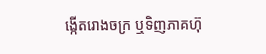ង្កើតរោងចក្រ ឬទិញភាគហ៊ុ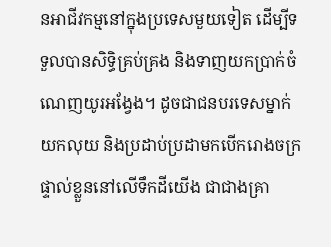នអាជីវកម្មនៅក្នុងប្រទេសមួយទៀត ដើម្បីទទួលបានសិទ្ធិគ្រប់គ្រង និងទាញយកប្រាក់ចំណេញយូរអង្វែង។ ដូចជាជនបរទេសម្នាក់យកលុយ និងប្រដាប់ប្រដាមកបើករោងចក្រផ្ទាល់ខ្លួននៅលើទឹកដីយើង ជាជាងគ្រា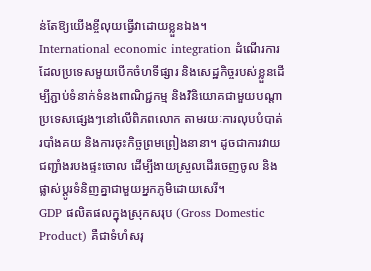ន់តែឱ្យយើងខ្ចីលុយធ្វើវាដោយខ្លួនឯង។
International economic integration ដំណើរការដែលប្រទេសមួយបើកចំហទីផ្សារ និងសេដ្ឋកិច្ចរបស់ខ្លួនដើម្បីភ្ជាប់ទំនាក់ទំនងពាណិជ្ជកម្ម និងវិនិយោគជាមួយបណ្តាប្រទេសផ្សេងៗនៅលើពិភពលោក តាមរយៈការលុបបំបាត់របាំងគយ និងការចុះកិច្ចព្រមព្រៀងនានា។ ដូចជាការវាយជញ្ជាំងរបងផ្ទះចោល ដើម្បីងាយស្រួលដើរចេញចូល និងផ្លាស់ប្តូរទំនិញគ្នាជាមួយអ្នកភូមិដោយសេរី។
GDP ផលិតផលក្នុងស្រុកសរុប (Gross Domestic Product) គឺជាទំហំសរុ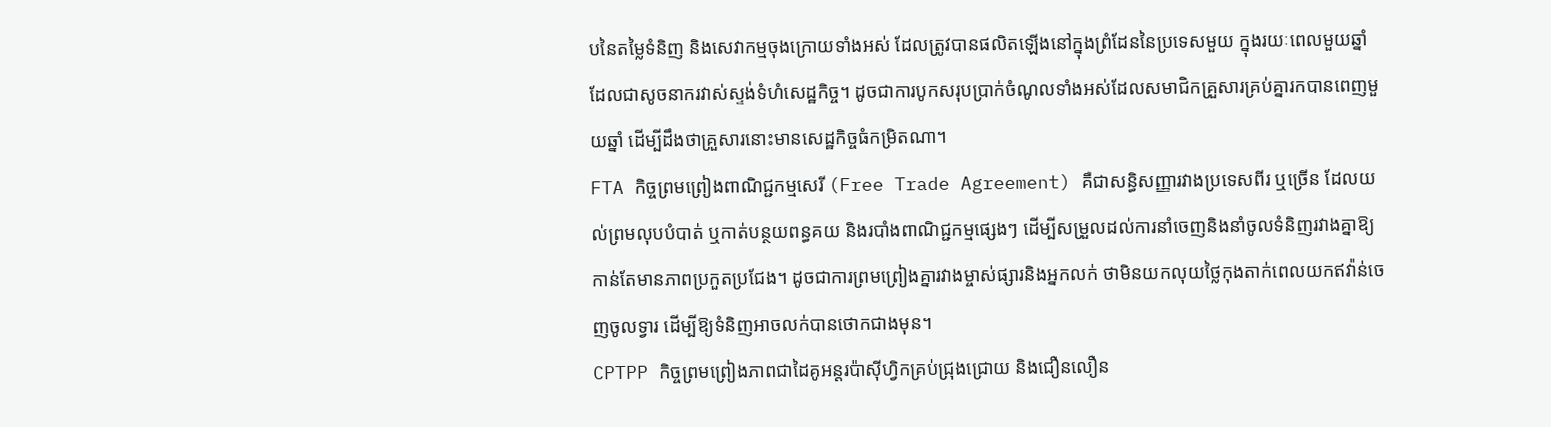បនៃតម្លៃទំនិញ និងសេវាកម្មចុងក្រោយទាំងអស់ ដែលត្រូវបានផលិតឡើងនៅក្នុងព្រំដែននៃប្រទេសមួយ ក្នុងរយៈពេលមួយឆ្នាំ ដែលជាសូចនាករវាស់ស្ទង់ទំហំសេដ្ឋកិច្ច។ ដូចជាការបូកសរុបប្រាក់ចំណូលទាំងអស់ដែលសមាជិកគ្រួសារគ្រប់គ្នារកបានពេញមួយឆ្នាំ ដើម្បីដឹងថាគ្រួសារនោះមានសេដ្ឋកិច្ចធំកម្រិតណា។
FTA កិច្ចព្រមព្រៀងពាណិជ្ជកម្មសេរី (Free Trade Agreement) គឺជាសន្ធិសញ្ញារវាងប្រទេសពីរ ឬច្រើន ដែលយល់ព្រមលុបបំបាត់ ឬកាត់បន្ថយពន្ធគយ និងរបាំងពាណិជ្ជកម្មផ្សេងៗ ដើម្បីសម្រួលដល់ការនាំចេញនិងនាំចូលទំនិញរវាងគ្នាឱ្យកាន់តែមានភាពប្រកួតប្រជែង។ ដូចជាការព្រមព្រៀងគ្នារវាងម្ចាស់ផ្សារនិងអ្នកលក់ ថាមិនយកលុយថ្លៃកុងតាក់ពេលយកឥវ៉ាន់ចេញចូលទ្វារ ដើម្បីឱ្យទំនិញអាចលក់បានថោកជាងមុន។
CPTPP កិច្ចព្រមព្រៀងភាពជាដៃគូអន្តរប៉ាស៊ីហ្វិកគ្រប់ជ្រុងជ្រោយ និងជឿនលឿន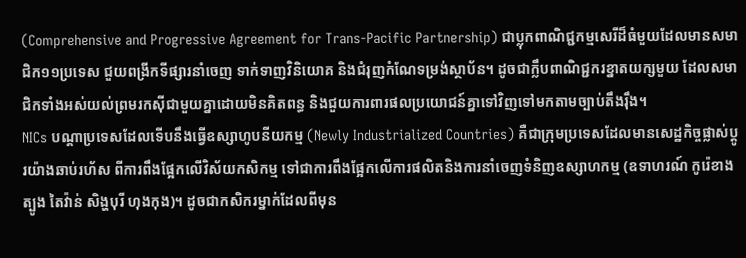(Comprehensive and Progressive Agreement for Trans-Pacific Partnership) ជាប្លុកពាណិជ្ជកម្មសេរីដ៏ធំមួយដែលមានសមាជិក១១ប្រទេស ជួយពង្រីកទីផ្សារនាំចេញ ទាក់ទាញវិនិយោគ និងជំរុញកំណែទម្រង់ស្ថាប័ន។ ដូចជាក្លឹបពាណិជ្ជករខ្នាតយក្សមួយ ដែលសមាជិកទាំងអស់យល់ព្រមរកស៊ីជាមួយគ្នាដោយមិនគិតពន្ធ និងជួយការពារផលប្រយោជន៍គ្នាទៅវិញទៅមកតាមច្បាប់តឹងរ៉ឹង។
NICs បណ្តាប្រទេសដែលទើបនឹងធ្វើឧស្សាហូបនីយកម្ម (Newly Industrialized Countries) គឺជាក្រុមប្រទេសដែលមានសេដ្ឋកិច្ចផ្លាស់ប្តូរយ៉ាងឆាប់រហ័ស ពីការពឹងផ្អែកលើវិស័យកសិកម្ម ទៅជាការពឹងផ្អែកលើការផលិតនិងការនាំចេញទំនិញឧស្សាហកម្ម (ឧទាហរណ៍ កូរ៉េខាងត្បូង តៃវ៉ាន់ សិង្ហបុរី ហុងកុង)។ ដូចជាកសិករម្នាក់ដែលពីមុន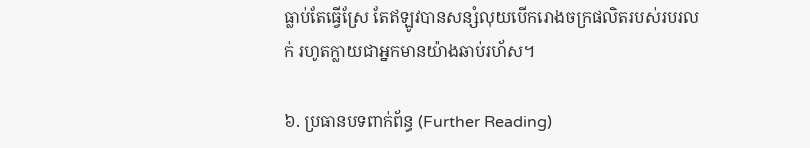ធ្លាប់តែធ្វើស្រែ តែឥឡូវបានសន្សំលុយបើករោងចក្រផលិតរបស់របរលក់ រហូតក្លាយជាអ្នកមានយ៉ាងឆាប់រហ័ស។

៦. ប្រធានបទពាក់ព័ន្ធ (Further Reading)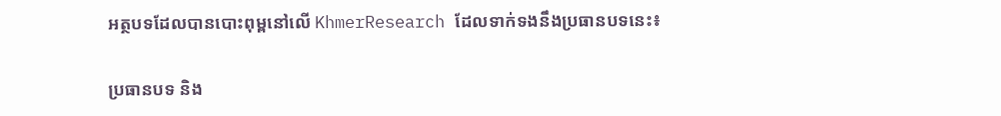អត្ថបទដែលបានបោះពុម្ពនៅលើ KhmerResearch ដែលទាក់ទងនឹងប្រធានបទនេះ៖

ប្រធានបទ និង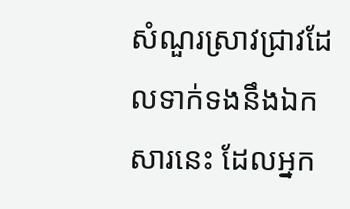សំណួរស្រាវជ្រាវដែលទាក់ទងនឹងឯកសារនេះ ដែលអ្នក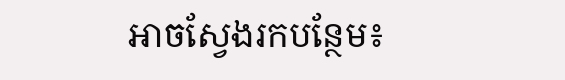អាចស្វែងរកបន្ថែម៖